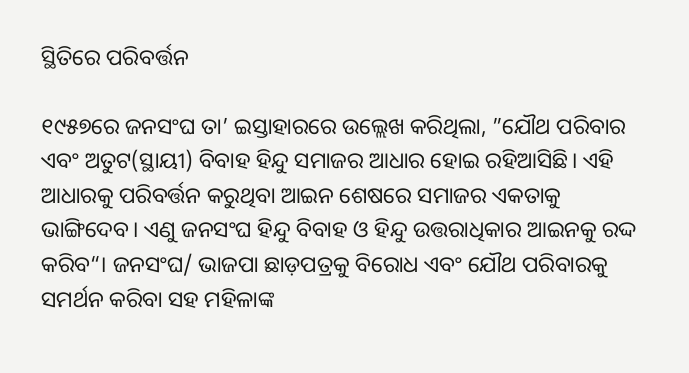ସ୍ଥିତିରେ ପରିବର୍ତ୍ତନ

୧୯୫୭ରେ ଜନସଂଘ ତା’ ଇସ୍ତାହାରରେ ଉଲ୍ଲେଖ କରିଥିଲା, ”ଯୌଥ ପରିବାର ଏବଂ ଅତୁଟ(ସ୍ଥାୟୀ) ବିବାହ ହିନ୍ଦୁ ସମାଜର ଆଧାର ହୋଇ ରହିଆସିଛି। ଏହି ଆଧାରକୁ ପରିବର୍ତ୍ତନ କରୁଥିବା ଆଇନ ଶେଷରେ ସମାଜର ଏକତାକୁ ଭାଙ୍ଗିଦେବ। ଏଣୁ ଜନସଂଘ ହିନ୍ଦୁ ବିବାହ ଓ ହିନ୍ଦୁ ଉତ୍ତରାଧିକାର ଆଇନକୁ ରଦ୍ଦ କରିବ“। ଜନସଂଘ/ ଭାଜପା ଛାଡ଼ପତ୍ରକୁ ବିରୋଧ ଏବଂ ଯୌଥ ପରିବାରକୁ ସମର୍ଥନ କରିବା ସହ ମହିଳାଙ୍କ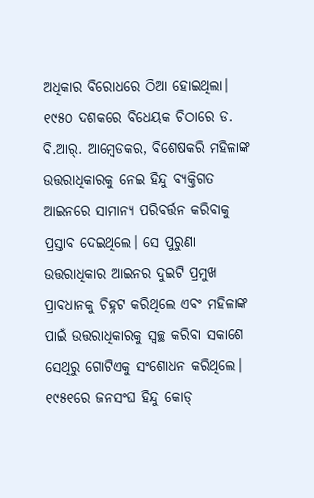ଅଧିକାର ବିରୋଧରେ ଠିଆ ହୋଇଥିଲା। ୧୯୫୦ ଦଶକରେ ବିଧେୟକ ଚିଠାରେ ଡ. ବି.ଆର୍‌. ଆମ୍ବେଡକର, ବିଶେଷକରି ମହିଳାଙ୍କ ଉତ୍ତରାଧିକାରକୁ ନେଇ ହିନ୍ଦୁ ବ୍ୟକ୍ତିଗତ ଆଇନରେ ସାମାନ୍ୟ ପରିବର୍ତ୍ତନ କରିବାକୁ ପ୍ରସ୍ତାବ ଦେଇଥିଲେ। ସେ ପୁରୁଣା ଉତ୍ତରାଧିକାର ଆଇନର ଦୁଇଟି ପ୍ରମୁଖ ପ୍ରାବଧାନକୁ ଚିହ୍ନଟ କରିଥିଲେ ଏବଂ ମହିଳାଙ୍କ ପାଇଁ ଉତ୍ତରାଧିକାରକୁ ସ୍ବଚ୍ଛ କରିବା ସକାଶେ ସେଥିରୁ ଗୋଟିଏକୁ ସଂଶୋଧନ କରିଥିଲେ। ୧୯୫୧ରେ ଜନସଂଘ ହିନ୍ଦୁ କୋଡ୍‌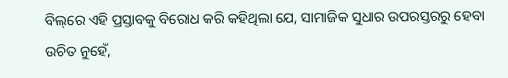ବିଲ୍‌ରେ ଏହି ପ୍ରସ୍ତାବକୁ ବିରୋଧ କରି କହିଥିଲା ଯେ, ସାମାଜିକ ସୁଧାର ଉପରସ୍ତରରୁ ହେବା ଉଚିତ ନୁହେଁ,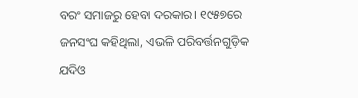ବରଂ ସମାଜରୁ ହେବା ଦରକାର। ୧୯୫୭ରେ ଜନସଂଘ କହିଥିଲା, ଏଭଳି ପରିବର୍ତ୍ତନଗୁଡ଼ିକ ଯଦିଓ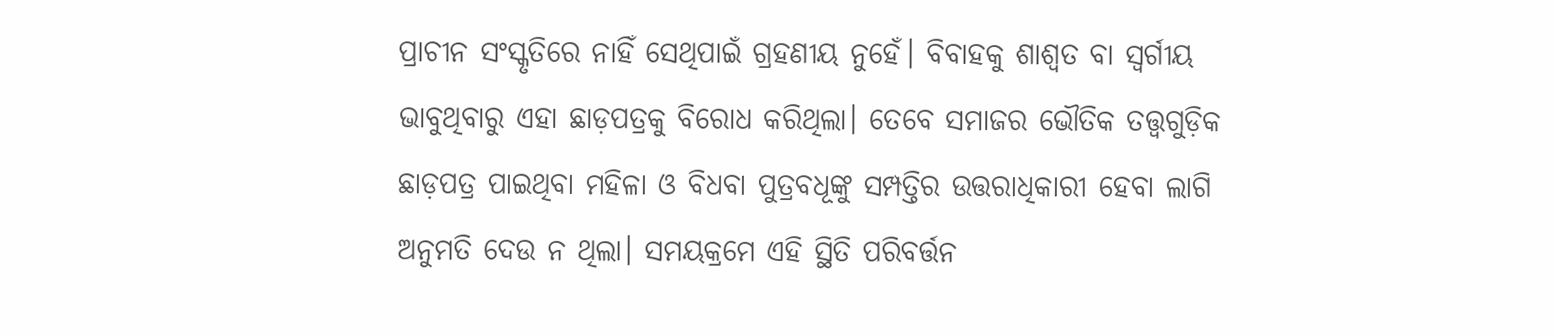ପ୍ରାଚୀନ ସଂସ୍କୃତିରେ ନାହିଁ ସେଥିପାଇଁ ଗ୍ରହଣୀୟ ନୁହେଁ। ବିବାହକୁ ଶାଶ୍ୱତ ବା ସ୍ବର୍ଗୀୟ ଭାବୁଥିବାରୁ ଏହା ଛାଡ଼ପତ୍ରକୁ ବିରୋଧ କରିଥିଲା। ତେବେ ସମାଜର ଭୌତିକ ତତ୍ତ୍ୱଗୁଡ଼ିକ ଛାଡ଼ପତ୍ର ପାଇଥିବା ମହିଳା ଓ ବିଧବା ପୁତ୍ରବଧୂଙ୍କୁ ସମ୍ପତ୍ତିର ଉତ୍ତରାଧିକାରୀ ହେବା ଲାଗି ଅନୁମତି ଦେଉ ନ ଥିଲା। ସମୟକ୍ରମେ ଏହି ସ୍ଥିତି ପରିବର୍ତ୍ତନ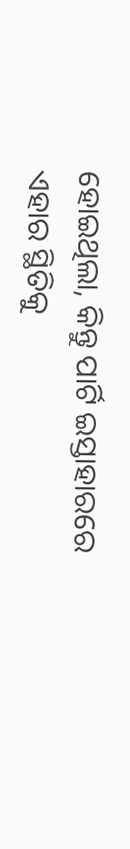ହୋଇଥିଲା, କିନ୍ତୁ ପାର୍ଟି ଇସ୍ତାହାରରେ ଏହାର ସ୍ଥିତିକୁ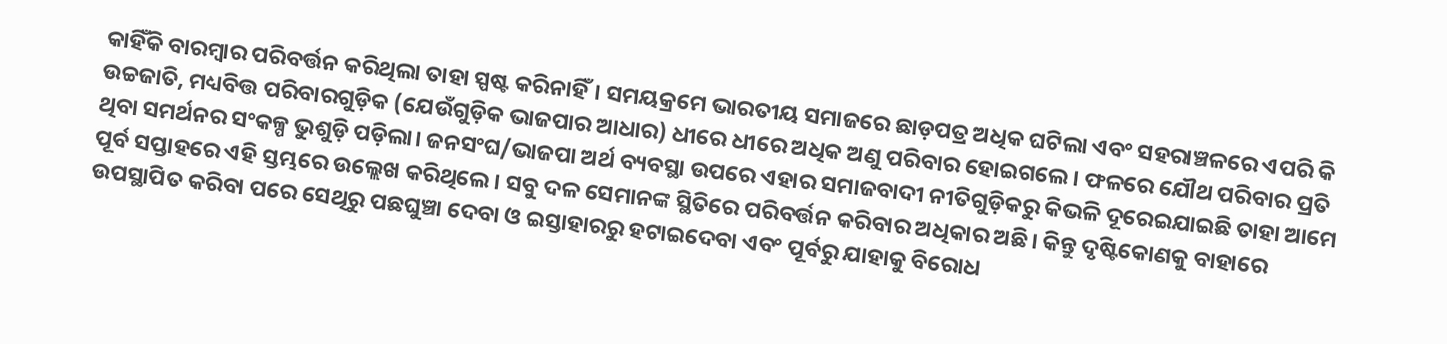କାହିଁକି ବାରମ୍ବାର ପରିବର୍ତ୍ତନ କରିଥିଲା ତାହା ସ୍ପଷ୍ଟ କରିନାହିଁ। ସମୟକ୍ରମେ ଭାରତୀୟ ସମାଜରେ ଛାଡ଼ପତ୍ର ଅଧିକ ଘଟିଲା ଏବଂ ସହରାଞ୍ଚଳରେ ଏପରି କି ଉଚ୍ଚଜାତି, ମଧ୍ୟବିତ୍ତ ପରିବାରଗୁଡ଼ିକ (ଯେଉଁଗୁଡ଼ିକ ଭାଜପାର ଆଧାର) ଧୀରେ ଧୀରେ ଅଧିକ ଅଣୁ ପରିବାର ହୋଇଗଲେ। ଫଳରେ ଯୌଥ ପରିବାର ପ୍ରତି ଥିବା ସମର୍ଥନର ସଂକଳ୍ପ ଭୁଶୁଡ଼ି ପଡ଼ିଲା। ଜନସଂଘ/ଭାଜପା ଅର୍ଥ ବ୍ୟବସ୍ଥା ଉପରେ ଏହାର ସମାଜବାଦୀ ନୀତିଗୁଡ଼ିକରୁ କିଭଳି ଦୂରେଇଯାଇଛି ତାହା ଆମେ ପୂର୍ବ ସପ୍ତାହରେ ଏହି ସ୍ତମ୍ଭରେ ଉଲ୍ଲେଖ କରିଥିଲେ। ସବୁ ଦଳ ସେମାନଙ୍କ ସ୍ଥିତିରେ ପରିବର୍ତ୍ତନ କରିବାର ଅଧିକାର ଅଛି। କିନ୍ତୁ ଦୃଷ୍ଟିକୋଣକୁ ବାହାରେ ଉପସ୍ଥାପିତ କରିବା ପରେ ସେଥିରୁ ପଛଘୁଞ୍ଚା ଦେବା ଓ ଇସ୍ତାହାରରୁ ହଟାଇଦେବା ଏବଂ ପୂର୍ବରୁ ଯାହାକୁ ବିରୋଧ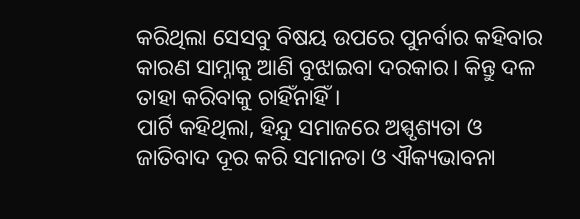କରିଥିଲା ସେସବୁ ବିଷୟ ଉପରେ ପୁନର୍ବାର କହିବାର କାରଣ ସାମ୍ନାକୁ ଆଣି ବୁଝାଇବା ଦରକାର। କିନ୍ତୁ ଦଳ ତାହା କରିବାକୁ ଚାହିଁନାହିଁ।
ପାର୍ଟି କହିଥିଲା, ହିନ୍ଦୁ ସମାଜରେ ଅସ୍ପୃଶ୍ୟତା ଓ ଜାତିବାଦ ଦୂର କରି ସମାନତା ଓ ଐକ୍ୟଭାବନା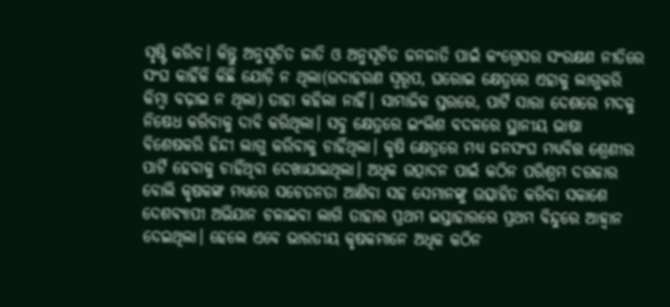ସୃଷ୍ଟି କରିବ। କିନ୍ତୁ ଅନୁସୂଚିତ ଜାତି ଓ ଅନୁସୂଚିତ ଜନଜାତି ପାଇଁ କଂଗ୍ରେସର ସଂରକ୍ଷଣ ନୀତିରେ ସଂଘ କାହିଁକି କିଛି ଯୋଡ଼ି ନ ଥିଲା(ଉଦାହରଣ ସ୍ବରୂପ, ଘରୋଇ କ୍ଷେତ୍ରରେ ଏହାକୁ ଲାଗୁକରି କିମ୍ବା ବଢ଼ାଇ ନ ଥିଲା) ତାହା କହିଲା ନାହିଁ। ସାମାଜିକ ସ୍ତରରେ, ପାର୍ଟି ସାରା ଦେଶରେ ମଦକୁ ନିଷେଧ କରିବାକୁ ଦାବି କରିଥିଲା। ସବୁ କ୍ଷେତ୍ରରେ ଇଂଲିଶ ବଦଳରେ ସ୍ଥାନୀୟ ଭାଷା ବିଶେଷକରି ହିନ୍ଦୀ ଲାଗୁ କରିବାକୁ ଚାହିଁଥିଲା। କୃଷି କ୍ଷେତ୍ରରେ ମଧ୍ୟ ଜନସଂଘ ମଧ୍ୟବିତ୍ତ ଶ୍ରେଣୀର ପାର୍ଟି ହେବାକୁ ଚାହିଁଥିବା ଦେଖାଯାଇଥିଲା। ଅଧିକ ଉତ୍ପାଦନ ପାଇଁ କଠିନ ପରିଶ୍ରମ ଦରକାର ବୋଲି କୃଷକଙ୍କ ମଧ୍ୟରେ ସଚେତନତା ଆଣିବା ସହ ସେମାନଙ୍କୁ ଉତ୍ସାହିତ କରିବା ସକାଶେ ଦେଶବ୍ୟାପୀ ଅଭିଯାନ ଚଳାଇବା ଲାଗି ତାହାର ପ୍ରଥମ ଇସ୍ତାହାରରେ ପ୍ରଥମ ବିନ୍ଦୁରେ ଆହ୍ବାନ ଦେଇଥିଲା। ହେଲେ ଏବେ ଭାରତୀୟ କୃଷକମାନେ ଅଧିକ କଠିନ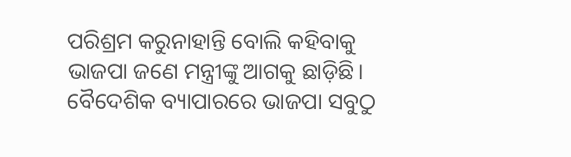ପରିଶ୍ରମ କରୁନାହାନ୍ତି ବୋଲି କହିବାକୁ ଭାଜପା ଜଣେ ମନ୍ତ୍ରୀଙ୍କୁ ଆଗକୁ ଛାଡ଼ିଛି।
ବୈଦେଶିକ ବ୍ୟାପାରରେ ଭାଜପା ସବୁଠୁ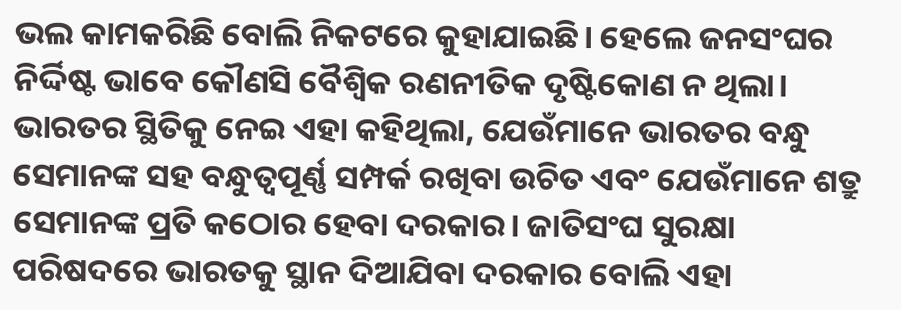ଭଲ କାମକରିଛି ବୋଲି ନିକଟରେ କୁହାଯାଇଛି। ହେଲେ ଜନସଂଘର ନିର୍ଦ୍ଦିଷ୍ଟ ଭାବେ କୌଣସି ବୈଶ୍ୱିକ ରଣନୀତିକ ଦୃଷ୍ଟିକୋଣ ନ ଥିଲା। ଭାରତର ସ୍ଥିତିକୁ ନେଇ ଏହା କହିଥିଲା, ଯେଉଁମାନେ ଭାରତର ବନ୍ଧୁ ସେମାନଙ୍କ ସହ ବନ୍ଧୁତ୍ୱପୂର୍ଣ୍ଣ ସମ୍ପର୍କ ରଖିବା ଉଚିତ ଏବଂ ଯେଉଁମାନେ ଶତ୍ରୁ ସେମାନଙ୍କ ପ୍ରତି କଠୋର ହେବା ଦରକାର। ଜାତିସଂଘ ସୁରକ୍ଷା ପରିଷଦରେ ଭାରତକୁ ସ୍ଥାନ ଦିଆଯିବା ଦରକାର ବୋଲି ଏହା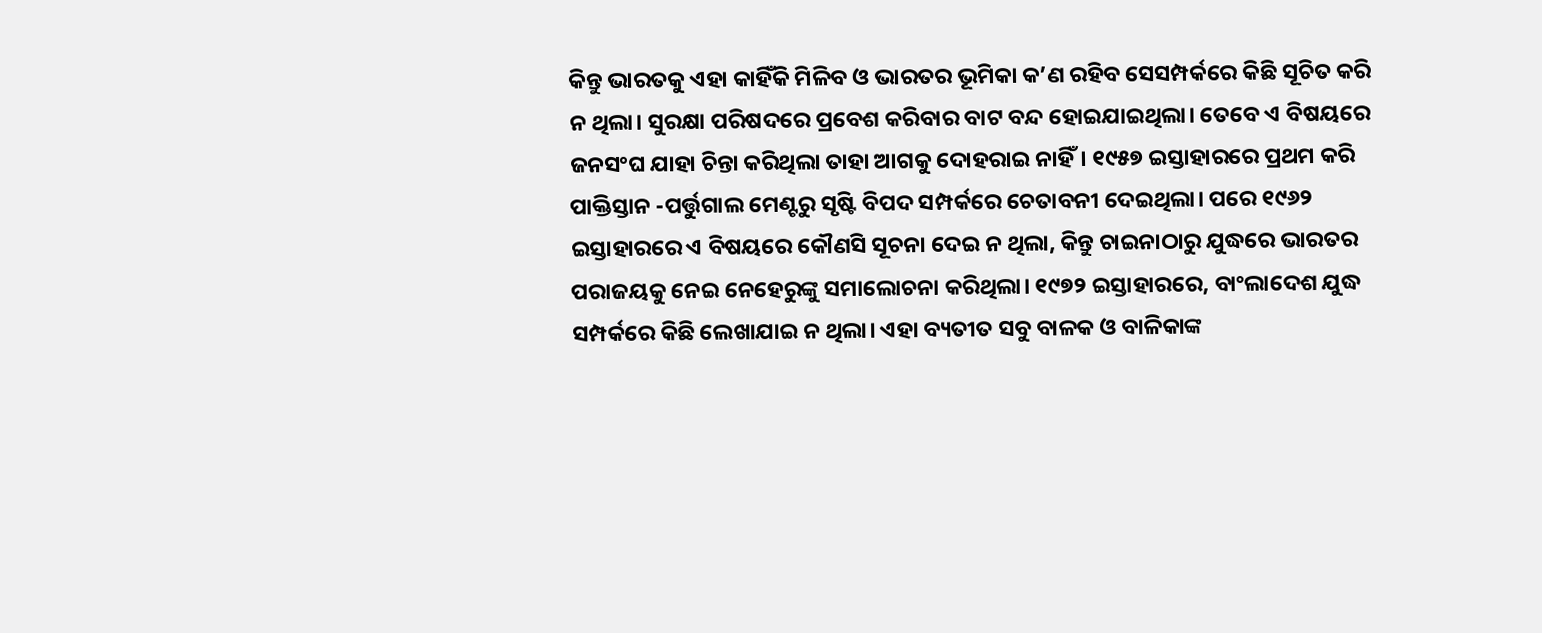କିନ୍ତୁ ଭାରତକୁ ଏହା କାହିଁକି ମିଳିବ ଓ ଭାରତର ଭୂମିକା କ’ଣ ରହିବ ସେସମ୍ପର୍କରେ କିଛି ସୂଚିତ କରି ନ ଥିଲା। ସୁରକ୍ଷା ପରିଷଦରେ ପ୍ରବେଶ କରିବାର ବାଟ ବନ୍ଦ ହୋଇଯାଇଥିଲା। ତେବେ ଏ ବିଷୟରେ ଜନସଂଘ ଯାହା ଚିନ୍ତା କରିଥିଲା ତାହା ଆଗକୁ ଦୋହରାଇ ନାହିଁ। ୧୯୫୭ ଇସ୍ତାହାରରେ ପ୍ରଥମ କରି ପାକ୍ତିସ୍ତାନ -ପର୍ତ୍ତୁଗାଲ ମେଣ୍ଟରୁ ସୃଷ୍ଟି ବିପଦ ସମ୍ପର୍କରେ ଚେତାବନୀ ଦେଇଥିଲା। ପରେ ୧୯୬୨ ଇସ୍ତାହାରରେ ଏ ବିଷୟରେ କୌଣସି ସୂଚନା ଦେଇ ନ ଥିଲା, କିନ୍ତୁ ଚାଇନାଠାରୁ ଯୁଦ୍ଧରେ ଭାରତର ପରାଜୟକୁ ନେଇ ନେହେରୁଙ୍କୁ ସମାଲୋଚନା କରିଥିଲା। ୧୯୭୨ ଇସ୍ତାହାରରେ, ବାଂଲାଦେଶ ଯୁଦ୍ଧ ସମ୍ପର୍କରେ କିଛି ଲେଖାଯାଇ ନ ଥିଲା। ଏହା ବ୍ୟତୀତ ସବୁ ବାଳକ ଓ ବାଳିକାଙ୍କ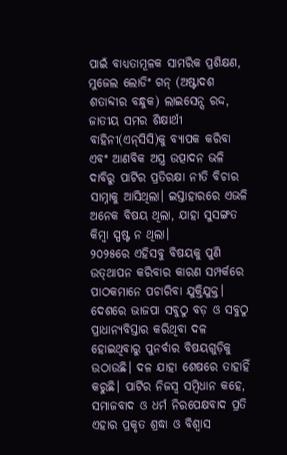ପାଇଁ ବାଧ୍ୟତାମୂଳକ ସାମରିକ ପ୍ରଶିକ୍ଷଣ, ମୁଜେଲ ଲୋଡିଂ ଗନ୍‌ (ଅଷ୍ଟାଦଶ ଶତାବ୍ଦୀର ବନ୍ଧୁକ) ଲାଇସେନ୍ସ ରଦ୍ଦ, ଜାତୀୟ ସମର ଶିକ୍ଷାର୍ଥୀ ବାହିନୀ(ଏନ୍‌ସିସି)କୁ ବ୍ୟାପକ କରିବା ଏବଂ ଆଣବିକ ଅସ୍ତ୍ର ଉତ୍ପାଦନ ଭଳି ଦାବିରୁ ପାର୍ଟିର ପ୍ରତିରକ୍ଷା ନୀତି ବିଚାର ସାମ୍ନାକୁ ଆସିଥିଲା। ଇସ୍ତାହାରରେ ଏଭଳି ଅନେକ ବିଷୟ ଥିଲା, ଯାହା ସୁସଙ୍ଗତ କିମ୍ବା ସ୍ପଷ୍ଟ ନ ଥିଲା।
୨୦୨୫ରେ ଏହିସବୁ ବିଷୟକୁ ପୁଣି ଉତ୍‌ଥାପନ କରିବାର କାରଣ ସମ୍ପର୍କରେ ପାଠକମାନେ ପଚାରିବା ଯୁକ୍ତିଯୁକ୍ତ। ଦେଶରେ ଭାଜପା ସବୁଠୁ ବଡ଼ ଓ ସବୁଠୁ ପ୍ରାଧାନ୍ୟବିସ୍ତାର କରିଥିବା ଦଳ ହୋଇଥିବାରୁ ପୁନର୍ବାର ବିଷୟଗୁଡ଼ିକୁ ଉଠାଉଛି। ଦଳ ଯାହା ଶେଷରେ ତାହାହିଁ କରୁଛି। ପାର୍ଟିର ନିଜସ୍ବ ସମ୍ବିଧାନ କହେ, ସମାଜବାଦ ଓ ଧର୍ମ ନିରପେକ୍ଷବାଦ ପ୍ରତି ଏହାର ପ୍ରକୃତ ଶ୍ରଦ୍ଧା ଓ ବିଶ୍ୱାସ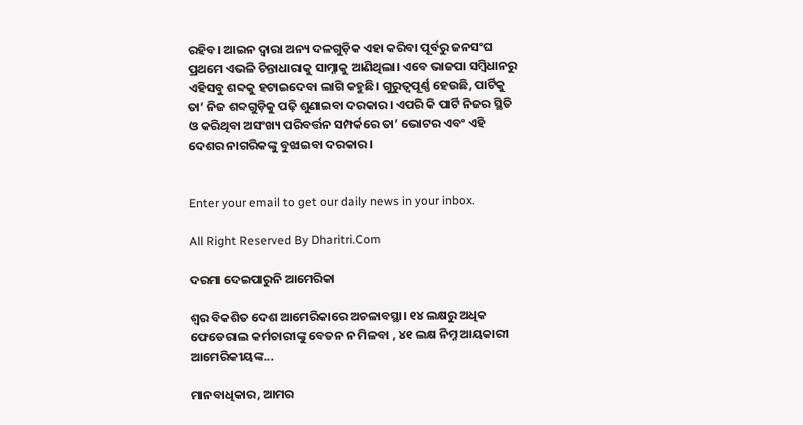ରହିବ। ଆଇନ ଦ୍ୱାରା ଅନ୍ୟ ଦଳଗୁଡ଼ିକ ଏହା କରିବା ପୂର୍ବରୁ ଜନସଂଘ ପ୍ରଥମେ ଏଭଳି ଚିନ୍ତାଧାରାକୁ ସାମ୍ନାକୁ ଆଣିଥିଲା। ଏବେ ଭାଜପା ସମ୍ବିଧାନରୁ ଏହିସବୁ ଶବ୍ଦକୁ ହଟାଇଦେବା ଲାଗି କହୁଛି। ଗୁରୁତ୍ୱପୂର୍ଣ୍ଣ ହେଉଛି, ପାର୍ଟିକୁ ତା’ ନିଜ ଶବ୍ଦଗୁଡ଼ିକୁ ପଢ଼ି ଶୁଣାଇବା ଦରକାର। ଏପରି କି ପାର୍ଟି ନିଜର ସ୍ଥିତି ଓ କରିଥିବା ଅସଂଖ୍ୟ ପରିବର୍ତ୍ତନ ସମ୍ପର୍କରେ ତା’ ଭୋଟର ଏବଂ ଏହି ଦେଶର ନାଗରିକଙ୍କୁ ବୁଝାଇବା ଦରକାର।


Enter your email to get our daily news in your inbox.

All Right Reserved By Dharitri.Com

ଦରମା ଦେଇପାରୁନି ଆମେରିକା

ଶ୍ବର ବିକଶିତ ଦେଶ ଆମେରିକାରେ ଅଚଳାବସ୍ଥା। ୧୪ ଲକ୍ଷରୁ ଅଧିକ ଫେଡେରାଲ କର୍ମଚାରୀଙ୍କୁ ବେତନ ନ ମିଳବା , ୪୧ ଲକ୍ଷ ନିମ୍ନ ଆୟକାରୀ ଆମେରିକୀୟଙ୍କ...

ମାନବାଧିକାର, ଆମର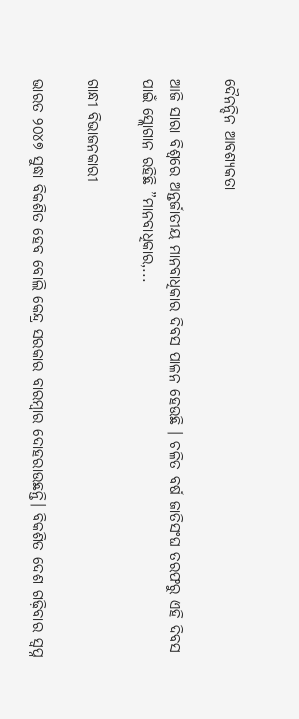ଦୈନନ୍ଦିନ ଆବଶ୍ୟକତା

ଆଜି ସାରା ବିଶ୍ୱରେ ଅନ୍ତର୍ଜାତୀୟ ମାନବାଧିକାର ଦିବସ ପାଳନ ହେଉଛି । ଚଳିତ ବର୍ଷ ଜାତିସଂଘ ତରଫରୁ ଏହି ଦିବସ ପାଇଁ ସ୍ଲୋଗାନ ରହିଛି ”ମାନବାଧିକାର,...

ଗାନ୍ଧୀ ବିଭାଜନକାରୀ

ଭାରତ ୨୦୪୭ ସୁଦ୍ଧା ବିକଶିତ ହେବ ବୋଲି କେନ୍ଦ୍ର ସରକାର ବାରମ୍ବାର ଦୋହରାଉଛନ୍ତି। ବିକଶିତ ଦେଶ ଗଢ଼ିବାର ସ୍ବପ୍ନ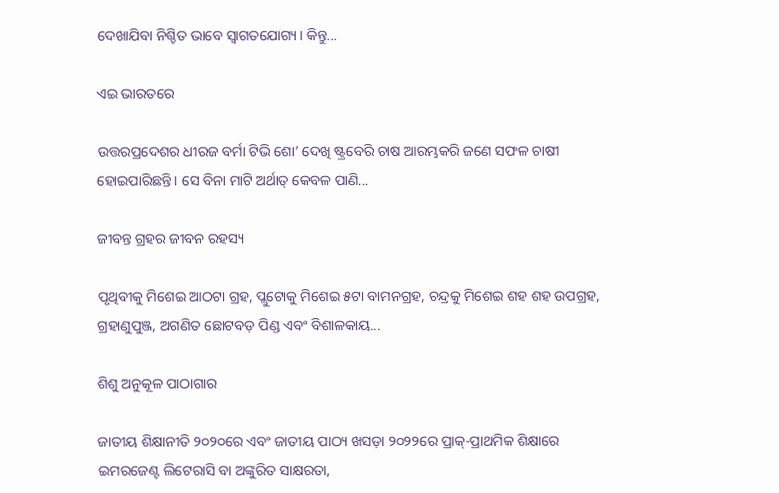ଦେଖାଯିବା ନିଶ୍ଚିତ ଭାବେ ସ୍ବାଗତଯୋଗ୍ୟ। କିନ୍ତୁ...

ଏଇ ଭାରତରେ

ଉତ୍ତରପ୍ରଦେଶର ଧୀରଜ ବର୍ମା ଟିଭି ଶୋ’ ଦେଖି ଷ୍ଟ୍ରବେରି ଚାଷ ଆରମ୍ଭକରି ଜଣେ ସଫଳ ଚାଷୀ ହୋଇପାରିଛନ୍ତି। ସେ ବିନା ମାଟି ଅର୍ଥାତ୍‌ କେବଳ ପାଣି...

ଜୀବନ୍ତ ଗ୍ରହର ଜୀବନ ରହସ୍ୟ

ପୃଥିବୀକୁ ମିଶେଇ ଆଠଟା ଗ୍ରହ, ପ୍ଲୁଟୋକୁ ମିଶେଇ ୫ଟା ବାମନଗ୍ରହ, ଚନ୍ଦ୍ରକୁ ମିଶେଇ ଶହ ଶହ ଉପଗ୍ରହ, ଗ୍ରହାଣୁପୁଞ୍ଜ, ଅଗଣିତ ଛୋଟବଡ଼ ପିଣ୍ଡ ଏବଂ ବିଶାଳକାୟ...

ଶିଶୁ ଅନୁକୂଳ ପାଠାଗାର

ଜାତୀୟ ଶିକ୍ଷାନୀତି ୨୦୨୦ରେ ଏବଂ ଜାତୀୟ ପାଠ୍ୟ ଖସଡ଼ା ୨୦୨୨ରେ ପ୍ରାକ୍‌-ପ୍ରାଥମିକ ଶିକ୍ଷାରେ ଇମରଜେଣ୍ଟ ଲିଟେରାସି ବା ଅଙ୍କୁରିତ ସାକ୍ଷରତା,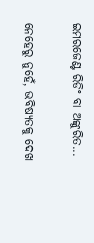ଇମରଜେଣ୍ଟ ରିଡିଂ ବା ଅଙ୍କୁରିତ...

ନେହେରୁ ନୁହେଁ, ଭବିଷ୍ୟତକୁ ଦେଖ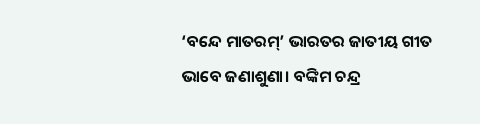‘ବନ୍ଦେ ମାତରମ୍‌’ ଭାରତର ଜାତୀୟ ଗୀତ ଭାବେ ଜଣାଶୁଣା। ବଙ୍କିମ ଚନ୍ଦ୍ର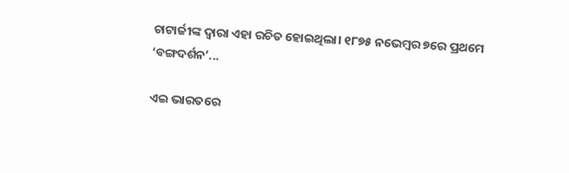ଚାଟାର୍ଜୀଙ୍କ ଦ୍ୱାରା ଏହା ରଚିତ ହୋଇଥିଲା। ୧୮୭୫ ନଭେମ୍ବର ୭ରେ ପ୍ରଥମେ ‘ବଙ୍ଗଦର୍ଶନ’...

ଏଇ ଭାରତରେ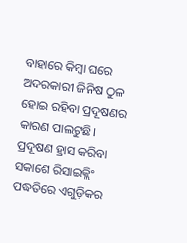ବାହାରେ କିମ୍ବା ଘରେ ଅଦରକାରୀ ଜିନିଷ ଠୁଳ ହୋଇ ରହିବା ପ୍ରଦୂଷଣର କାରଣ ପାଲଟୁଛି। ପ୍ରଦୂଷଣ ହ୍ରାସ କରିବା ସକାଶେ ରିସାଇକ୍ଲିଂ ପଦ୍ଧତିରେ ଏଗୁଡ଼ିକର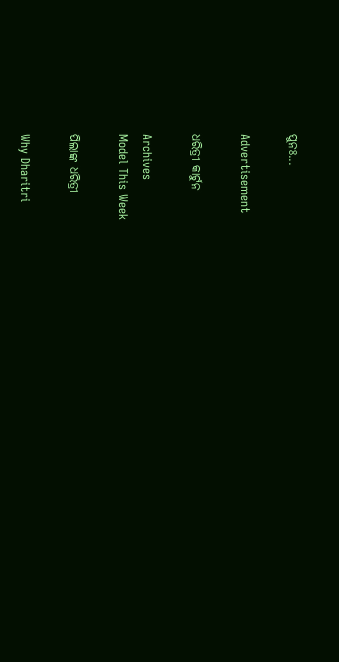ପୁନଃ...

Advertisement

ଧରିତ୍ରୀ କାର୍ଟୁନ

Archives
Model This Week

ପିଲାଙ୍କ ଧରିତ୍ରୀ

Why Dharitri